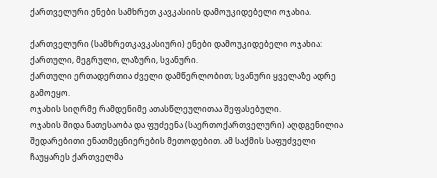ქართველური ენები სამხრეთ კავკასიის დამოუკიდებელი ოჯახია.

ქართველური (სამხრეთკავკასიური) ენები დამოუკიდებელი ოჯახია: ქართული, მეგრული, ლაზური, სვანური.
ქართული ერთადერთია ძველი დამწერლობით; სვანური ყველაზე ადრე გამოეყო.
ოჯახის სიღრმე რამდენიმე ათასწლეულითაა შეფასებული.
ოჯახის შიდა ნათესაობა და ფუძეენა (საერთოქართველური) აღდგენილია შედარებითი ენათმეცნიერების მეთოდებით. ამ საქმის საფუძველი ჩაუყარეს ქართველმა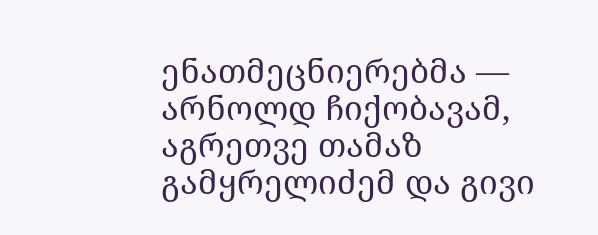ენათმეცნიერებმა — არნოლდ ჩიქობავამ, აგრეთვე თამაზ გამყრელიძემ და გივი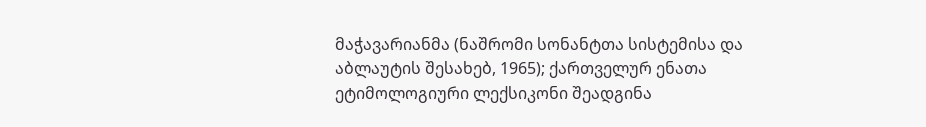მაჭავარიანმა (ნაშრომი სონანტთა სისტემისა და აბლაუტის შესახებ, 1965); ქართველურ ენათა ეტიმოლოგიური ლექსიკონი შეადგინა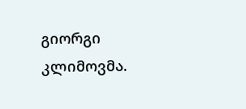გიორგი კლიმოვმა.